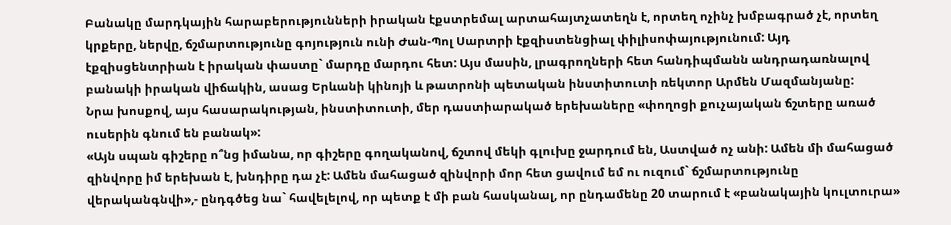Բանակը մարդկային հարաբերությունների իրական էքստրեմալ արտահայտչատեղն է, որտեղ ոչինչ խմբագրած չէ, որտեղ կրքերը, ներվը, ճշմարտությունը գոյություն ունի Ժան-Պոլ Սարտրի էքզիստենցիալ փիլիսոփայությունում: Այդ էքզիսցենտրիան է իրական փաստը` մարդը մարդու հետ: Այս մասին, լրագրողների հետ հանդիպմանն անդրադառնալով բանակի իրական վիճակին, ասաց Երևանի կինոյի և թատրոնի պետական ինստիտուտի ռեկտոր Արմեն Մազմանյանը:
Նրա խոսքով, այս հասարակության, ինստիտուտի, մեր դաստիարակած երեխաները «փողոցի քուչայական ճշտերը առած ուսերին գնում են բանակ»:
«Այն սպան գիշերը ո՞նց իմանա, որ գիշերը գողականով, ճշտով մեկի գլուխը ջարդում են, Աստված ոչ անի: Ամեն մի մահացած զինվորը իմ երեխան է, խնդիրը դա չէ: Ամեն մահացած զինվորի մոր հետ ցավում եմ ու ուզում` ճշմարտությունը վերականգնվի»,- ընդգծեց նա` հավելելով, որ պետք է մի բան հասկանալ, որ ընդամենը 20 տարում է «բանակային կուլտուրա»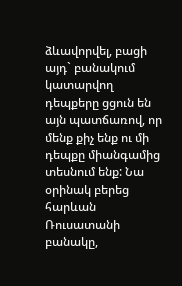ձևավորվել, բացի այդ` բանակում կատարվող դեպքերը ցցուն են այն պատճառով, որ մենք քիչ ենք ու մի դեպքը միանգամից տեսնում ենք: Նա օրինակ բերեց հարևան Ռուսատանի բանակը,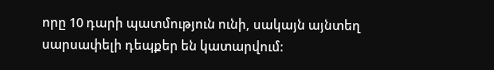որը 10 դարի պատմություն ունի, սակայն այնտեղ սարսափելի դեպքեր են կատարվում: